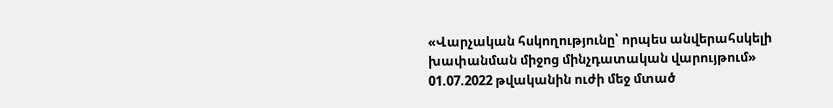«Վարչական հսկողությունը՝ որպես անվերահսկելի խափանման միջոց մինչդատական վարույթում»
01.07.2022 թվականին ուժի մեջ մտած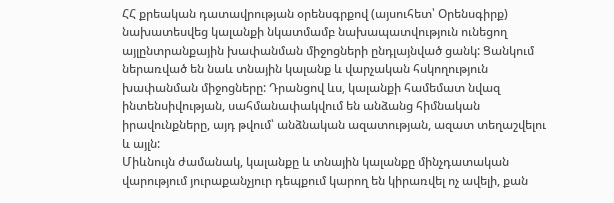ՀՀ քրեական դատավրության օրենսգրքով (այսուհետ՝ Օրենսգիրք) նախատեսվեց կալանքի նկատմամբ նախապատվություն ունեցող այլընտրանքային խափանման միջոցների ընդլայնված ցանկ: Ցանկում ներառված են նաև տնային կալանք և վարչական հսկողություն խափանման միջոցները: Դրանցով ևս, կալանքի համեմատ նվազ ինտենսիվության, սահմանափակվում են անձանց հիմնական իրավունքները, այդ թվում՝ անձնական ազատության, ազատ տեղաշվելու և այլն:
Միևնույն ժամանակ, կալանքը և տնային կալանքը մինչդատական վարությում յուրաքանչյուր դեպքում կարող են կիրառվել ոչ ավելի, քան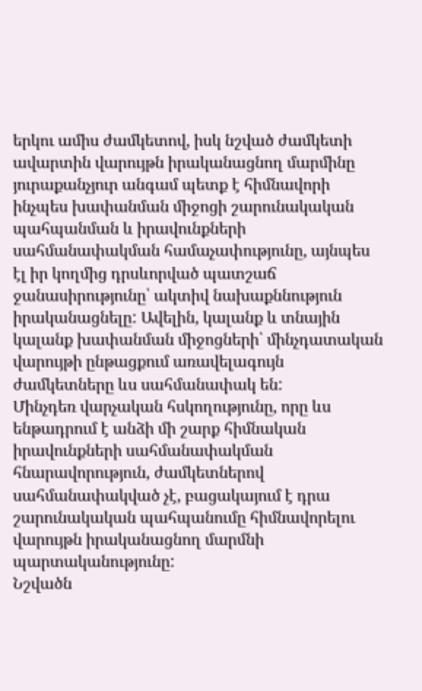երկու ամիս ժամկետով, իսկ նշված ժամկետի ավարտին վարույթն իրականացնող մարմինը յուրաքանչյուր անգամ պետք է հիմնավորի ինչպես խափանման միջոցի շարունակական պահպանման և իրավունքների սահմանափակման համաչափությունը, այնպես էլ իր կողմից դրսևորված պատշաճ ջանասիրությունը՝ ակտիվ նախաքննություն իրականացնելը: Ավելին, կալանք և տնային կալանք խափանման միջոցների՝ մինչդատական վարույթի ընթացքում առավելագույն ժամկետները ևս սահմանափակ են:
Մինչդեռ վարչական հսկողությունը, որը ևս ենթադրում է անձի մի շարք հիմնական իրավունքների սահմանափակման հնարավորություն, ժամկետներով սահմանափակված չէ, բացակայում է դրա շարունակական պահպանումը հիմնավորելու վարույթն իրականացնող մարմնի պարտականությունը:
Նշվածն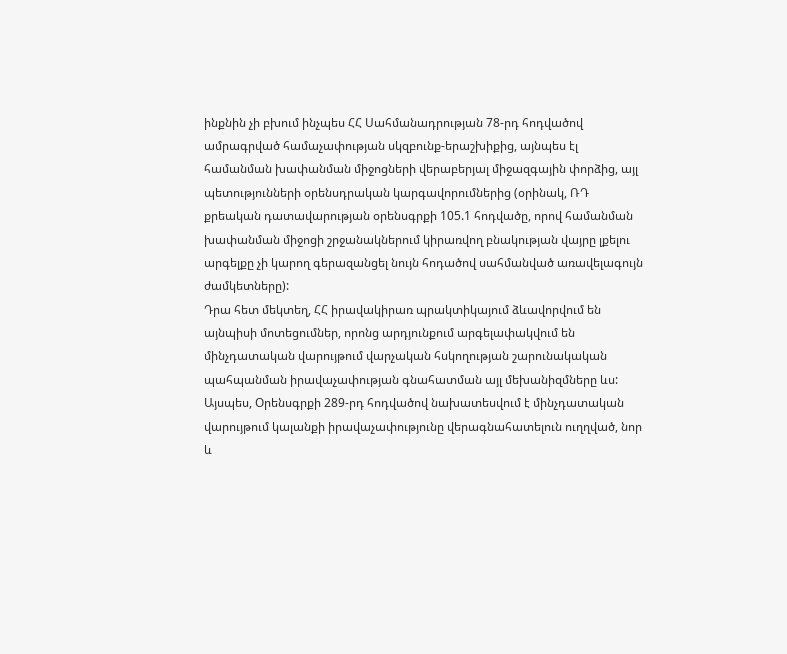ինքնին չի բխում ինչպես ՀՀ Սահմանադրության 78-րդ հոդվածով ամրագրված համաչափության սկզբունք-երաշխիքից, այնպես էլ համանման խափանման միջոցների վերաբերյալ միջազգային փորձից, այլ պետությունների օրենսդրական կարգավորումներից (օրինակ, ՌԴ քրեական դատավարության օրենսգրքի 105.1 հոդվածը, որով համանման խափանման միջոցի շրջանակներում կիրառվող բնակության վայրը լքելու արգելքը չի կարող գերազանցել նույն հոդածով սահմանված առավելագույն ժամկետները):
Դրա հետ մեկտեղ, ՀՀ իրավակիրառ պրակտիկայում ձևավորվում են այնպիսի մոտեցումներ, որոնց արդյունքում արգելափակվում են մինչդատական վարույթում վարչական հսկողության շարունակական պահպանման իրավաչափության գնահատման այլ մեխանիզմները ևս: Այսպես, Օրենսգրքի 289-րդ հոդվածով նախատեսվում է մինչդատական վարույթում կալանքի իրավաչափությունը վերագնահատելուն ուղղված, նոր և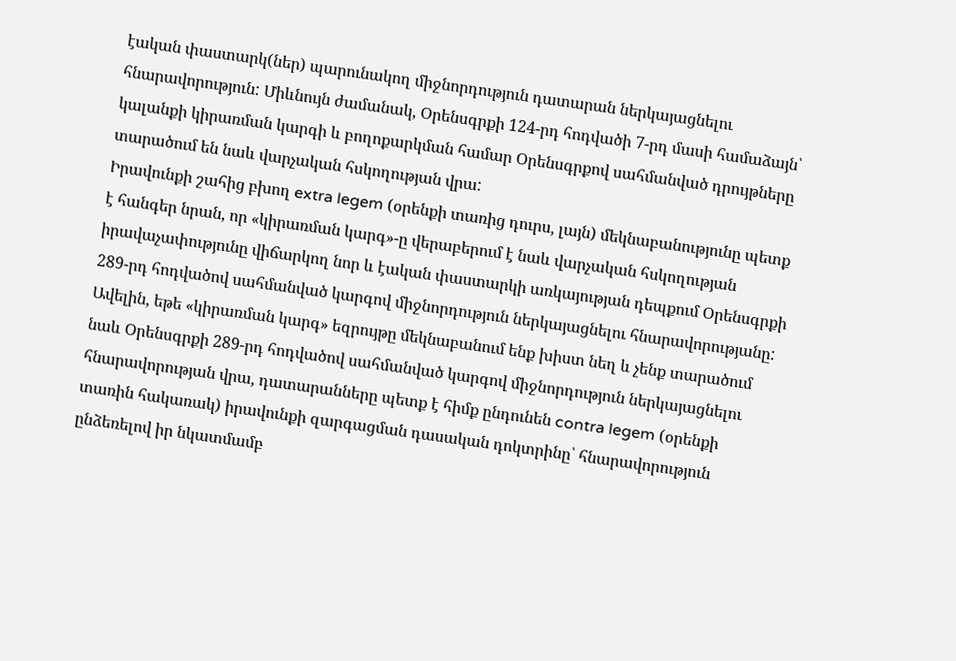էական փաստարկ(ներ) պարունակող միջնորդություն դատարան ներկայացնելու հնարավորություն: Միևնույն ժամանակ, Օրենսգրքի 124-րդ հոդվածի 7-րդ մասի համաձայն՝ կալանքի կիրառման կարգի և բողոքարկման համար Օրենսգրքով սահմանված դրույթները տարածում են նաև վարչական հսկողության վրա:
Իրավունքի շահից բխող extra legem (օրենքի տառից դուրս, լայն) մեկնաբանությունը պետք է հանգեր նրան, որ «կիրառման կարգ»-ը վերաբերում է նաև վարչական հսկողության իրավաչափությունը վիճարկող նոր և էական փաստարկի առկայության դեպքում Օրենսգրքի 289-րդ հոդվածով սահմանված կարգով միջնորդություն ներկայացնելու հնարավորությանը:
Ավելին, եթե «կիրառման կարգ» եզրույթը մեկնաբանում ենք խիստ նեղ և չենք տարածում նաև Օրենսգրքի 289-րդ հոդվածով սահմանված կարգով միջնորդություն ներկայացնելու հնարավորության վրա, դատարանները պետք է հիմք ընդունեն contra legem (օրենքի տառին հակառակ) իրավունքի զարգացման դասական դոկտրինը՝ հնարավորություն ընձեռելով իր նկատմամբ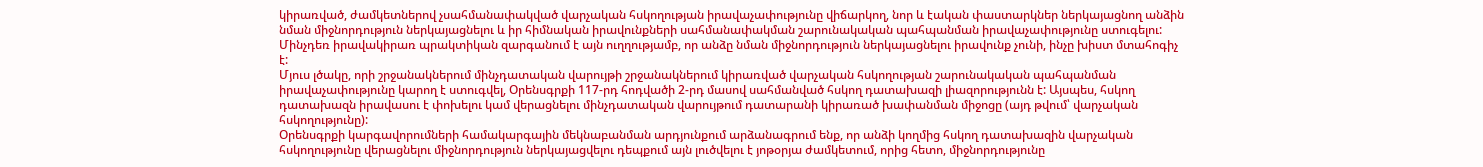կիրառված, ժամկետներով չսահմանափակված վարչական հսկողության իրավաչափությունը վիճարկող, նոր և էական փաստարկներ ներկայացնող անձին նման միջնորդություն ներկայացնելու և իր հիմնական իրավունքների սահմանափակման շարունակական պահպանման իրավաչափությունը ստուգելու:
Մինչդեռ իրավակիրառ պրակտիկան զարգանում է այն ուղղությամբ, որ անձը նման միջնորդություն ներկայացնելու իրավունք չունի, ինչը խիստ մտահոգիչ է:
Մյուս լծակը, որի շրջանակներում մինչդատական վարույթի շրջանակներում կիրառված վարչական հսկողության շարունակական պահպանման իրավաչափությունը կարող է ստուգվել, Օրենսգրքի 117-րդ հոդվածի 2-րդ մասով սահմանված հսկող դատախազի լիազորությունն է: Այսպես, հսկող դատախազն իրավասու է փոխելու կամ վերացնելու մինչդատական վարույթում դատարանի կիրառած խափանման միջոցը (այդ թվում՝ վարչական հսկողությունը):
Օրենսգրքի կարգավորումների համակարգային մեկնաբանման արդյունքում արձանագրում ենք, որ անձի կողմից հսկող դատախազին վարչական հսկողությունը վերացնելու միջնորդություն ներկայացվելու դեպքում այն լուծվելու է յոթօրյա ժամկետում, որից հետո, միջնորդությունը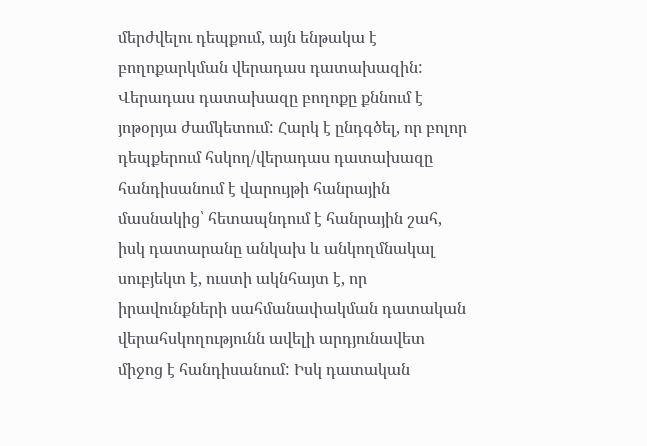մերժվելու դեպքում, այն ենթակա է բողոքարկման վերադաս դատախազին: Վերադաս դատախազը բողոքը քննում է յոթօրյա ժամկետում: Հարկ է ընդգծել, որ բոլոր դեպքերում հսկող/վերադաս դատախազը հանդիսանում է վարույթի հանրային մասնակից՝ հետապնդում է հանրային շահ, իսկ դատարանը անկախ և անկողմնակալ սուբյեկտ է, ուստի ակնհայտ է, որ իրավունքների սահմանափակման դատական վերահսկողությունն ավելի արդյունավետ միջոց է հանդիսանում: Իսկ դատական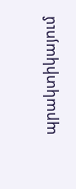պրակտիկայում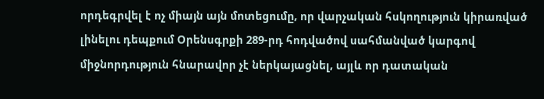որդեգրվել է ոչ միայն այն մոտեցումը, որ վարչական հսկողություն կիրառված լինելու դեպքում Օրենսգրքի 289-րդ հոդվածով սահմանված կարգով միջնորդություն հնարավոր չէ ներկայացնել, այլև որ դատական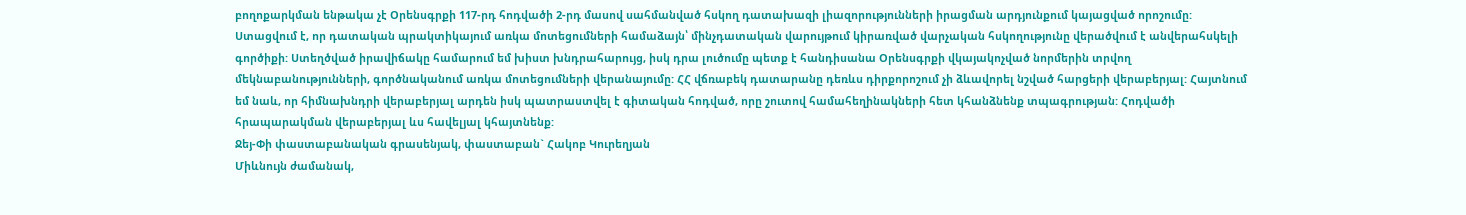բողոքարկման ենթակա չէ Օրենսգրքի 117-րդ հոդվածի 2-րդ մասով սահմանված հսկող դատախազի լիազորությունների իրացման արդյունքում կայացված որոշումը:
Ստացվում է, որ դատական պրակտիկայում առկա մոտեցումների համաձայն՝ մինչդատական վարույթում կիրառված վարչական հսկողությունը վերածվում է անվերահսկելի գործիքի: Ստեղծված իրավիճակը համարում եմ խիստ խնդրահարույց, իսկ դրա լուծումը պետք է հանդիսանա Օրենսգրքի վկայակոչված նորմերին տրվող մեկնաբանությունների, գործնականում առկա մոտեցումների վերանայումը: ՀՀ վճռաբեկ դատարանը դեռևս դիրքորոշում չի ձևավորել նշված հարցերի վերաբերյալ: Հայտնում եմ նաև, որ հիմնախնդրի վերաբերյալ արդեն իսկ պատրաստվել է գիտական հոդված, որը շուտով համահեղինակների հետ կհանձնենք տպագրության: Հոդվածի հրապարակման վերաբերյալ ևս հավելյալ կհայտնենք:
Ջեյ-Փի փաստաբանական գրասենյակ, փաստաբան` Հակոբ Կուրեղյան
Միևնույն ժամանակ,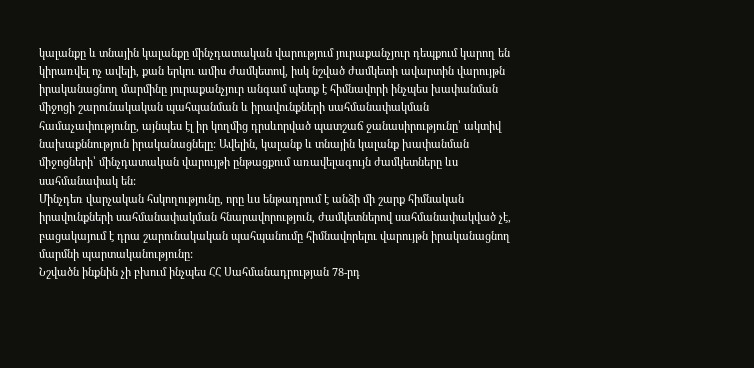կալանքը և տնային կալանքը մինչդատական վարությում յուրաքանչյուր դեպքում կարող են կիրառվել ոչ ավելի, քան երկու ամիս ժամկետով, իսկ նշված ժամկետի ավարտին վարույթն իրականացնող մարմինը յուրաքանչյուր անգամ պետք է հիմնավորի ինչպես խափանման միջոցի շարունակական պահպանման և իրավունքների սահմանափակման համաչափությունը, այնպես էլ իր կողմից դրսևորված պատշաճ ջանասիրությունը՝ ակտիվ նախաքննություն իրականացնելը: Ավելին, կալանք և տնային կալանք խափանման միջոցների՝ մինչդատական վարույթի ընթացքում առավելագույն ժամկետները ևս սահմանափակ են:
Մինչդեռ վարչական հսկողությունը, որը ևս ենթադրում է անձի մի շարք հիմնական իրավունքների սահմանափակման հնարավորություն, ժամկետներով սահմանափակված չէ, բացակայում է դրա շարունակական պահպանումը հիմնավորելու վարույթն իրականացնող մարմնի պարտականությունը:
Նշվածն ինքնին չի բխում ինչպես ՀՀ Սահմանադրության 78-րդ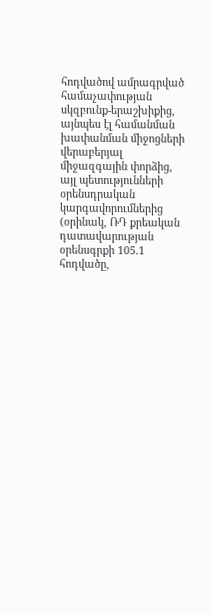հոդվածով ամրագրված համաչափության սկզբունք-երաշխիքից, այնպես էլ համանման խափանման միջոցների վերաբերյալ միջազգային փորձից, այլ պետությունների օրենսդրական կարգավորումներից (օրինակ, ՌԴ քրեական դատավարության օրենսգրքի 105.1 հոդվածը,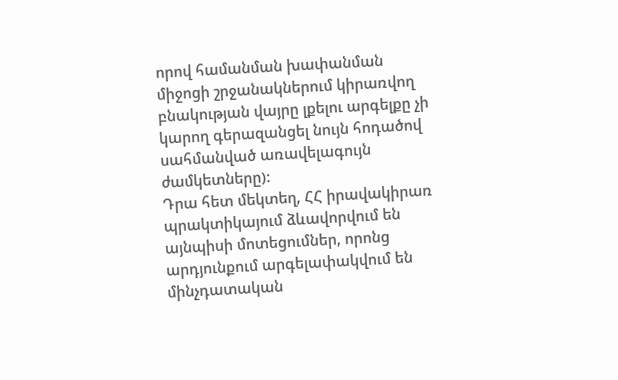որով համանման խափանման միջոցի շրջանակներում կիրառվող բնակության վայրը լքելու արգելքը չի կարող գերազանցել նույն հոդածով սահմանված առավելագույն ժամկետները):
Դրա հետ մեկտեղ, ՀՀ իրավակիրառ պրակտիկայում ձևավորվում են այնպիսի մոտեցումներ, որոնց արդյունքում արգելափակվում են մինչդատական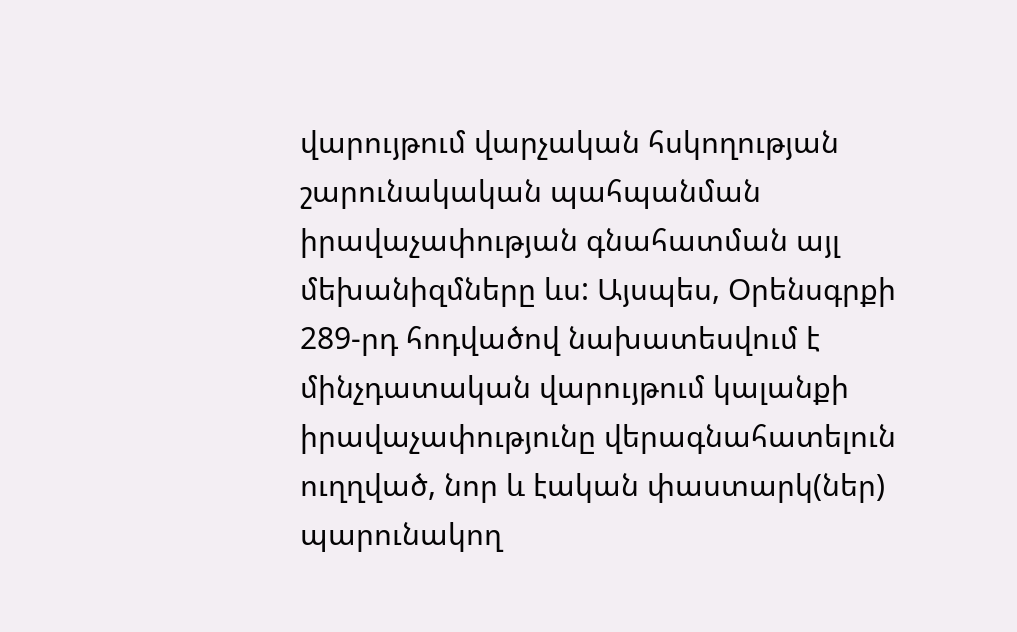վարույթում վարչական հսկողության շարունակական պահպանման իրավաչափության գնահատման այլ մեխանիզմները ևս: Այսպես, Օրենսգրքի 289-րդ հոդվածով նախատեսվում է մինչդատական վարույթում կալանքի իրավաչափությունը վերագնահատելուն ուղղված, նոր և էական փաստարկ(ներ) պարունակող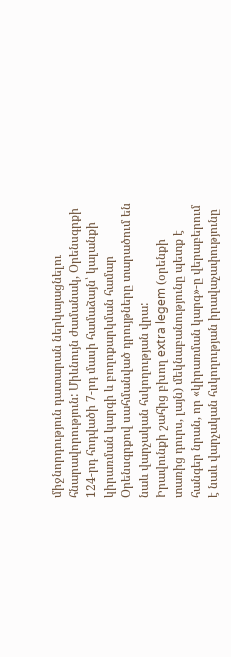միջնորդություն դատարան ներկայացնելու հնարավորություն: Միևնույն ժամանակ, Օրենսգրքի 124-րդ հոդվածի 7-րդ մասի համաձայն՝ կալանքի կիրառման կարգի և բողոքարկման համար Օրենսգրքով սահմանված դրույթները տարածում են նաև վարչական հսկողության վրա:
Իրավունքի շահից բխող extra legem (օրենքի տառից դուրս, լայն) մեկնաբանությունը պետք է հանգեր նրան, որ «կիրառման կարգ»-ը վերաբերում է նաև վարչական հսկողության իրավաչափությունը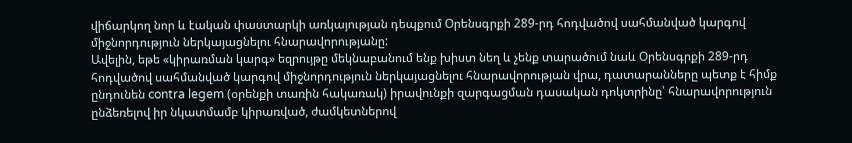վիճարկող նոր և էական փաստարկի առկայության դեպքում Օրենսգրքի 289-րդ հոդվածով սահմանված կարգով միջնորդություն ներկայացնելու հնարավորությանը:
Ավելին, եթե «կիրառման կարգ» եզրույթը մեկնաբանում ենք խիստ նեղ և չենք տարածում նաև Օրենսգրքի 289-րդ հոդվածով սահմանված կարգով միջնորդություն ներկայացնելու հնարավորության վրա, դատարանները պետք է հիմք ընդունեն contra legem (օրենքի տառին հակառակ) իրավունքի զարգացման դասական դոկտրինը՝ հնարավորություն ընձեռելով իր նկատմամբ կիրառված, ժամկետներով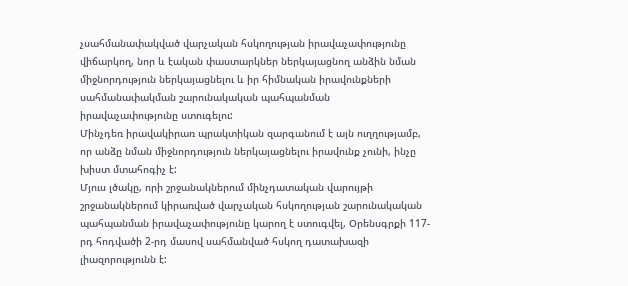չսահմանափակված վարչական հսկողության իրավաչափությունը վիճարկող, նոր և էական փաստարկներ ներկայացնող անձին նման միջնորդություն ներկայացնելու և իր հիմնական իրավունքների սահմանափակման շարունակական պահպանման իրավաչափությունը ստուգելու:
Մինչդեռ իրավակիրառ պրակտիկան զարգանում է այն ուղղությամբ, որ անձը նման միջնորդություն ներկայացնելու իրավունք չունի, ինչը խիստ մտահոգիչ է:
Մյուս լծակը, որի շրջանակներում մինչդատական վարույթի շրջանակներում կիրառված վարչական հսկողության շարունակական պահպանման իրավաչափությունը կարող է ստուգվել, Օրենսգրքի 117-րդ հոդվածի 2-րդ մասով սահմանված հսկող դատախազի լիազորությունն է: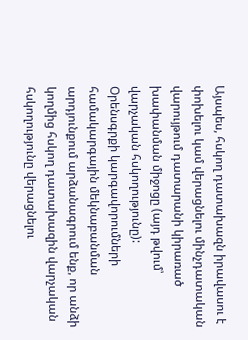Այսպես, հսկող դատախազն իրավասու է փոխելու կամ վերացնելու մինչդատական վարույթում դատարանի կիրառած խափանման միջոցը (այդ թվում՝ վարչական հսկողությունը):
Օրենսգրքի կարգավորումների համակարգային մեկնաբանման արդյունքում արձանագրում ենք, որ անձի կողմից հսկող դատախազին վարչական հսկողությունը վերացնելու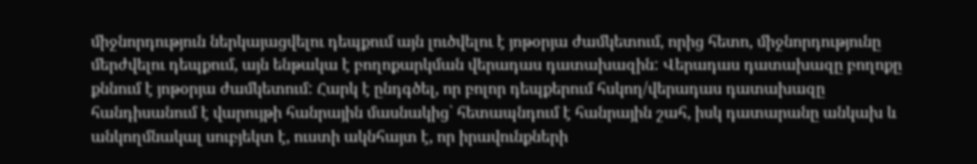միջնորդություն ներկայացվելու դեպքում այն լուծվելու է յոթօրյա ժամկետում, որից հետո, միջնորդությունը մերժվելու դեպքում, այն ենթակա է բողոքարկման վերադաս դատախազին: Վերադաս դատախազը բողոքը քննում է յոթօրյա ժամկետում: Հարկ է ընդգծել, որ բոլոր դեպքերում հսկող/վերադաս դատախազը հանդիսանում է վարույթի հանրային մասնակից՝ հետապնդում է հանրային շահ, իսկ դատարանը անկախ և անկողմնակալ սուբյեկտ է, ուստի ակնհայտ է, որ իրավունքների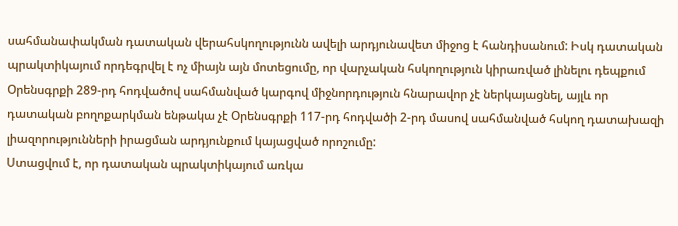սահմանափակման դատական վերահսկողությունն ավելի արդյունավետ միջոց է հանդիսանում: Իսկ դատական պրակտիկայում որդեգրվել է ոչ միայն այն մոտեցումը, որ վարչական հսկողություն կիրառված լինելու դեպքում Օրենսգրքի 289-րդ հոդվածով սահմանված կարգով միջնորդություն հնարավոր չէ ներկայացնել, այլև որ դատական բողոքարկման ենթակա չէ Օրենսգրքի 117-րդ հոդվածի 2-րդ մասով սահմանված հսկող դատախազի լիազորությունների իրացման արդյունքում կայացված որոշումը:
Ստացվում է, որ դատական պրակտիկայում առկա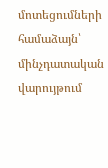մոտեցումների համաձայն՝ մինչդատական վարույթում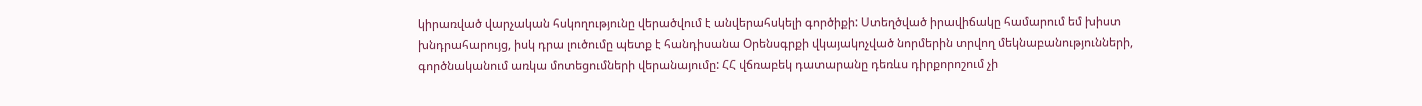կիրառված վարչական հսկողությունը վերածվում է անվերահսկելի գործիքի: Ստեղծված իրավիճակը համարում եմ խիստ խնդրահարույց, իսկ դրա լուծումը պետք է հանդիսանա Օրենսգրքի վկայակոչված նորմերին տրվող մեկնաբանությունների, գործնականում առկա մոտեցումների վերանայումը: ՀՀ վճռաբեկ դատարանը դեռևս դիրքորոշում չի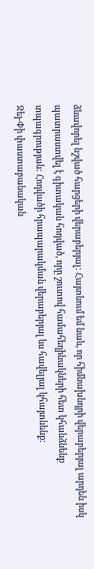ձևավորել նշված հարցերի վերաբերյալ: Հայտնում եմ նաև, որ հիմնախնդրի վերաբերյալ արդեն իսկ պատրաստվել է գիտական հոդված, որը շուտով համահեղինակների հետ կհանձնենք տպագրության: Հոդվածի հրապարակման վերաբերյալ ևս հավելյալ կհայտնենք:
Ջեյ-Փի փաստաբանական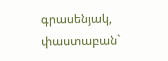գրասենյակ, փաստաբան`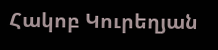Հակոբ Կուրեղյան